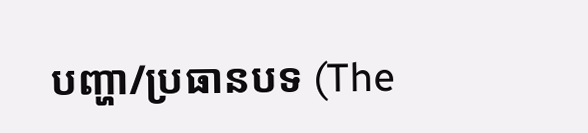បញ្ហា/ប្រធានបទ (The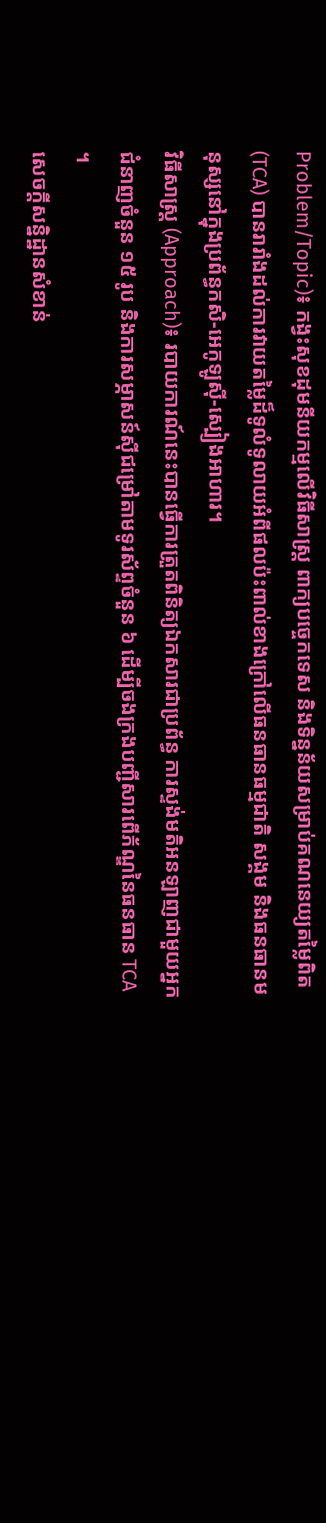Problem/Topic)៖ កង្វះសុខដុមនីយកម្មលើវិធីសាស្ត្រ ពាក្យបច្ចេកទេស និងទិន្នន័យសម្រាប់គណនេយ្យតម្លៃពិត (TCA) បានរារាំងដល់ការវាយតម្លៃដ៏ទូលំទូលាយអំពីផលប៉ះពាល់ខាងក្រៅលើធនធានធម្មជាតិ សង្គម និងធនធានមនុស្សនៅក្នុងប្រព័ន្ធកសិ-អេកូឡូស៊ី-ស្បៀងអាហារ។
វិធីសាស្ត្រ (Approach)៖ របាយការណ៍នេះបានធ្វើការត្រួតពិនិត្យឯកសារជាប្រព័ន្ធ ការស្ទង់មតិអនឡាញជាមួយអ្នកជំនាញចំនួន ១៥ រូប និងការសម្ភាសន៍ស៊ីជម្រៅតាមទូរស័ព្ទចំនួន ៦ ដើម្បីចងក្រងបញ្ជីសារពើភ័ណ្ឌនៃធនធាន TCA ។
សេចក្តីសន្និដ្ឋានសំខាន់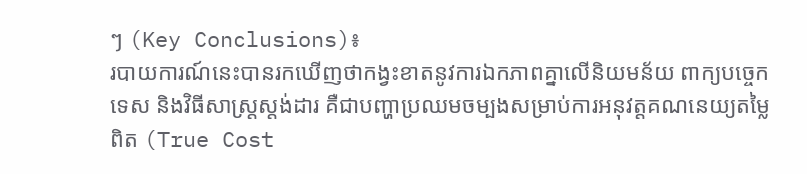ៗ (Key Conclusions)៖
របាយការណ៍នេះបានរកឃើញថាកង្វះខាតនូវការឯកភាពគ្នាលើនិយមន័យ ពាក្យបច្ចេកទេស និងវិធីសាស្ត្រស្តង់ដារ គឺជាបញ្ហាប្រឈមចម្បងសម្រាប់ការអនុវត្តគណនេយ្យតម្លៃពិត (True Cost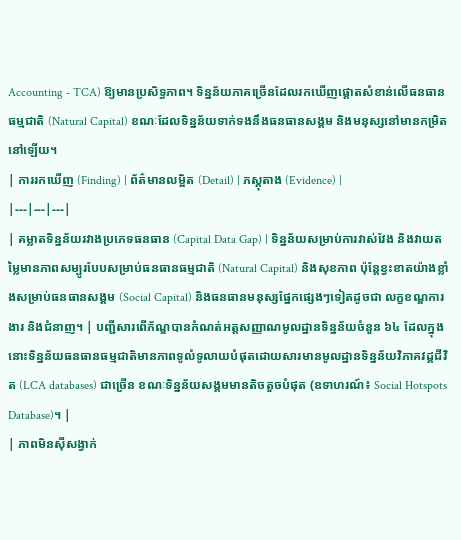Accounting - TCA) ឱ្យមានប្រសិទ្ធភាព។ ទិន្នន័យភាគច្រើនដែលរកឃើញផ្តោតសំខាន់លើធនធានធម្មជាតិ (Natural Capital) ខណៈដែលទិន្នន័យទាក់ទងនឹងធនធានសង្គម និងមនុស្សនៅមានកម្រិតនៅឡើយ។
| ការរកឃើញ (Finding) | ព័ត៌មានលម្អិត (Detail) | ភស្តុតាង (Evidence) |
|---|---|---|
| គម្លាតទិន្នន័យរវាងប្រភេទធនធាន (Capital Data Gap) | ទិន្នន័យសម្រាប់ការវាស់វែង និងវាយតម្លៃមានភាពសម្បូរបែបសម្រាប់ធនធានធម្មជាតិ (Natural Capital) និងសុខភាព ប៉ុន្តែខ្វះខាតយ៉ាងខ្លាំងសម្រាប់ធនធានសង្គម (Social Capital) និងធនធានមនុស្សផ្នែកផ្សេងៗទៀតដូចជា លក្ខខណ្ឌការងារ និងជំនាញ។ | បញ្ជីសារពើភ័ណ្ឌបានកំណត់អត្តសញ្ញាណមូលដ្ឋានទិន្នន័យចំនួន ៦៤ ដែលក្នុងនោះទិន្នន័យធនធានធម្មជាតិមានភាពទូលំទូលាយបំផុតដោយសារមានមូលដ្ឋានទិន្នន័យវិភាគវដ្តជីវិត (LCA databases) ជាច្រើន ខណៈទិន្នន័យសង្គមមានតិចតួចបំផុត (ឧទាហរណ៍៖ Social Hotspots Database)។ |
| ភាពមិនស៊ីសង្វាក់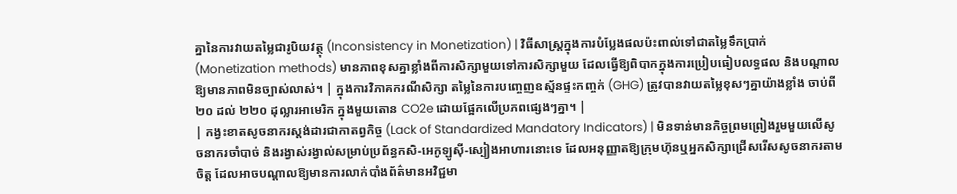គ្នានៃការវាយតម្លៃជារូបិយវត្ថុ (Inconsistency in Monetization) | វិធីសាស្រ្តក្នុងការបំប្លែងផលប៉ះពាល់ទៅជាតម្លៃទឹកប្រាក់ (Monetization methods) មានភាពខុសគ្នាខ្លាំងពីការសិក្សាមួយទៅការសិក្សាមួយ ដែលធ្វើឱ្យពិបាកក្នុងការប្រៀបធៀបលទ្ធផល និងបណ្តាលឱ្យមានភាពមិនច្បាស់លាស់។ | ក្នុងការវិភាគករណីសិក្សា តម្លៃនៃការបញ្ចេញឧស្ម័នផ្ទះកញ្ចក់ (GHG) ត្រូវបានវាយតម្លៃខុសៗគ្នាយ៉ាងខ្លាំង ចាប់ពី ២០ ដល់ ២២០ ដុល្លារអាមេរិក ក្នុងមួយតោន CO2e ដោយផ្អែកលើប្រភពផ្សេងៗគ្នា។ |
| កង្វះខាតសូចនាករស្តង់ដារជាកាតព្វកិច្ច (Lack of Standardized Mandatory Indicators) | មិនទាន់មានកិច្ចព្រមព្រៀងរួមមួយលើសូចនាករចាំបាច់ និងរង្វាស់រង្វាល់សម្រាប់ប្រព័ន្ធកសិ-អេកូឡូស៊ី-ស្បៀងអាហារនោះទេ ដែលអនុញ្ញាតឱ្យក្រុមហ៊ុនឬអ្នកសិក្សាជ្រើសរើសសូចនាករតាមចិត្ត ដែលអាចបណ្តាលឱ្យមានការលាក់បាំងព័ត៌មានអវិជ្ជមា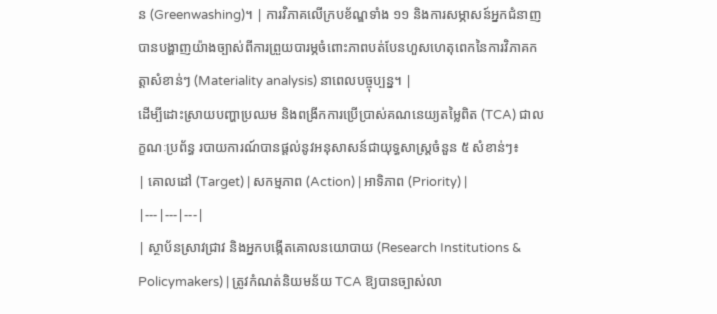ន (Greenwashing)។ | ការវិភាគលើក្របខ័ណ្ឌទាំង ១១ និងការសម្ភាសន៍អ្នកជំនាញ បានបង្ហាញយ៉ាងច្បាស់ពីការព្រួយបារម្ភចំពោះភាពបត់បែនហួសហេតុពេកនៃការវិភាគកត្តាសំខាន់ៗ (Materiality analysis) នាពេលបច្ចុប្បន្ន។ |
ដើម្បីដោះស្រាយបញ្ហាប្រឈម និងពង្រីកការប្រើប្រាស់គណនេយ្យតម្លៃពិត (TCA) ជាលក្ខណៈប្រព័ន្ធ របាយការណ៍បានផ្តល់នូវអនុសាសន៍ជាយុទ្ធសាស្រ្តចំនួន ៥ សំខាន់ៗ៖
| គោលដៅ (Target) | សកម្មភាព (Action) | អាទិភាព (Priority) |
|---|---|---|
| ស្ថាប័នស្រាវជ្រាវ និងអ្នកបង្កើតគោលនយោបាយ (Research Institutions & Policymakers) | ត្រូវកំណត់និយមន័យ TCA ឱ្យបានច្បាស់លា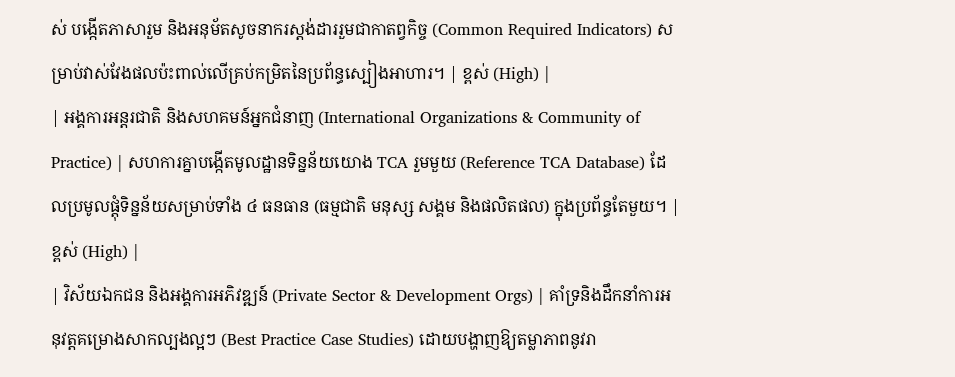ស់ បង្កើតភាសារួម និងអនុម័តសូចនាករស្តង់ដាររួមជាកាតព្វកិច្ច (Common Required Indicators) សម្រាប់វាស់វែងផលប៉ះពាល់លើគ្រប់កម្រិតនៃប្រព័ន្ធស្បៀងអាហារ។ | ខ្ពស់ (High) |
| អង្គការអន្តរជាតិ និងសហគមន៍អ្នកជំនាញ (International Organizations & Community of Practice) | សហការគ្នាបង្កើតមូលដ្ឋានទិន្នន័យយោង TCA រួមមួយ (Reference TCA Database) ដែលប្រមូលផ្តុំទិន្នន័យសម្រាប់ទាំង ៤ ធនធាន (ធម្មជាតិ មនុស្ស សង្គម និងផលិតផល) ក្នុងប្រព័ន្ធតែមួយ។ | ខ្ពស់ (High) |
| វិស័យឯកជន និងអង្គការអភិវឌ្ឍន៍ (Private Sector & Development Orgs) | គាំទ្រនិងដឹកនាំការអនុវត្តគម្រោងសាកល្បងល្អៗ (Best Practice Case Studies) ដោយបង្ហាញឱ្យតម្លាភាពនូវរា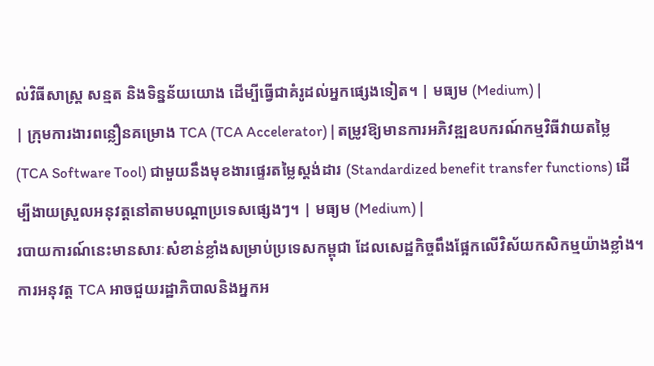ល់វិធីសាស្ត្រ សន្មត និងទិន្នន័យយោង ដើម្បីធ្វើជាគំរូដល់អ្នកផ្សេងទៀត។ | មធ្យម (Medium) |
| ក្រុមការងារពន្លឿនគម្រោង TCA (TCA Accelerator) | តម្រូវឱ្យមានការអភិវឌ្ឍឧបករណ៍កម្មវិធីវាយតម្លៃ (TCA Software Tool) ជាមួយនឹងមុខងារផ្ទេរតម្លៃស្តង់ដារ (Standardized benefit transfer functions) ដើម្បីងាយស្រួលអនុវត្តនៅតាមបណ្តាប្រទេសផ្សេងៗ។ | មធ្យម (Medium) |
របាយការណ៍នេះមានសារៈសំខាន់ខ្លាំងសម្រាប់ប្រទេសកម្ពុជា ដែលសេដ្ឋកិច្ចពឹងផ្អែកលើវិស័យកសិកម្មយ៉ាងខ្លាំង។ ការអនុវត្ត TCA អាចជួយរដ្ឋាភិបាលនិងអ្នកអ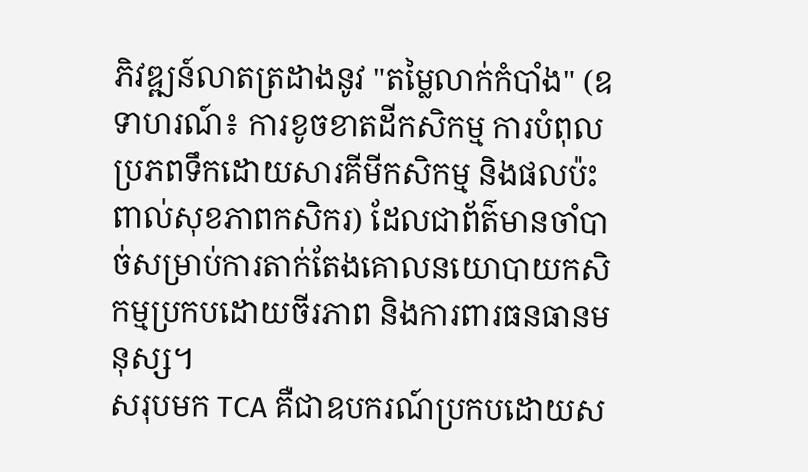ភិវឌ្ឍន៍លាតត្រដាងនូវ "តម្លៃលាក់កំបាំង" (ឧទាហរណ៍៖ ការខូចខាតដីកសិកម្ម ការបំពុលប្រភពទឹកដោយសារគីមីកសិកម្ម និងផលប៉ះពាល់សុខភាពកសិករ) ដែលជាព័ត៌មានចាំបាច់សម្រាប់ការតាក់តែងគោលនយោបាយកសិកម្មប្រកបដោយចីរភាព និងការពារធនធានមនុស្ស។
សរុបមក TCA គឺជាឧបករណ៍ប្រកបដោយស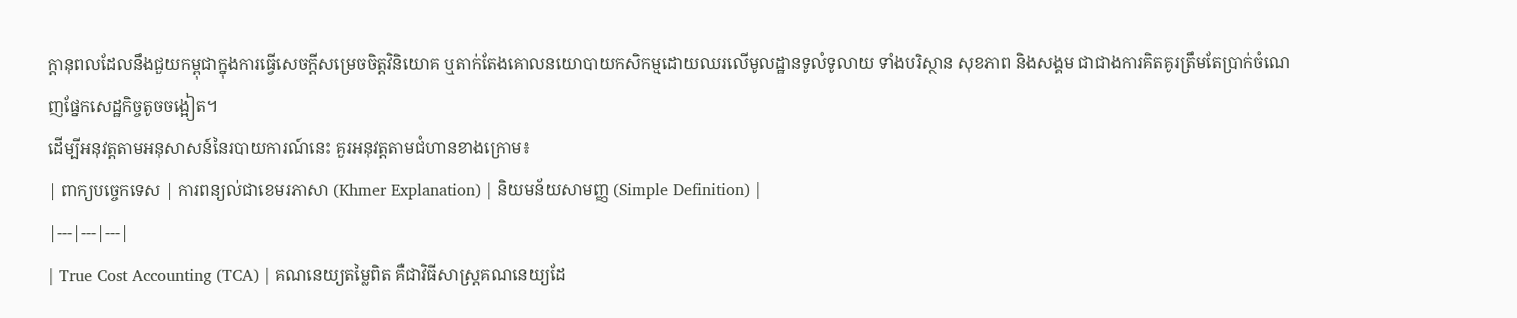ក្តានុពលដែលនឹងជួយកម្ពុជាក្នុងការធ្វើសេចក្តីសម្រេចចិត្តវិនិយោគ ឬតាក់តែងគោលនយោបាយកសិកម្មដោយឈរលើមូលដ្ឋានទូលំទូលាយ ទាំងបរិស្ថាន សុខភាព និងសង្គម ជាជាងការគិតគូរត្រឹមតែប្រាក់ចំណេញផ្នែកសេដ្ឋកិច្ចតូចចង្អៀត។
ដើម្បីអនុវត្តតាមអនុសាសន៍នៃរបាយការណ៍នេះ គួរអនុវត្តតាមជំហានខាងក្រោម៖
| ពាក្យបច្ចេកទេស | ការពន្យល់ជាខេមរភាសា (Khmer Explanation) | និយមន័យសាមញ្ញ (Simple Definition) |
|---|---|---|
| True Cost Accounting (TCA) | គណនេយ្យតម្លៃពិត គឺជាវិធីសាស្ត្រគណនេយ្យដែ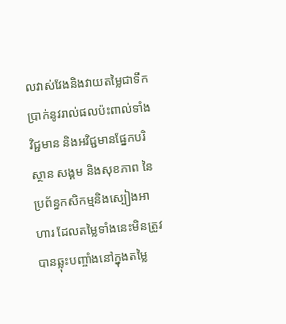លវាស់វែងនិងវាយតម្លៃជាទឹកប្រាក់នូវរាល់ផលប៉ះពាល់ទាំងវិជ្ជមាន និងអវិជ្ជមានផ្នែកបរិស្ថាន សង្គម និងសុខភាព នៃប្រព័ន្ធកសិកម្មនិងស្បៀងអាហារ ដែលតម្លៃទាំងនេះមិនត្រូវបានឆ្លុះបញ្ចាំងនៅក្នុងតម្លៃ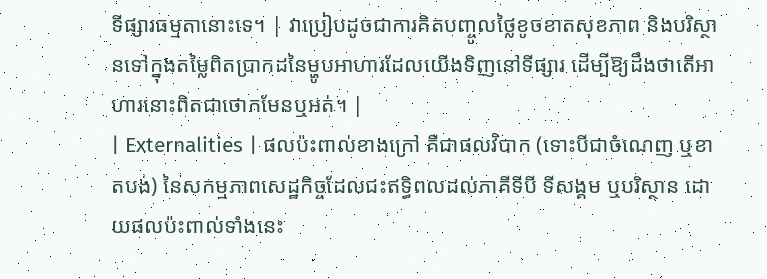ទីផ្សារធម្មតានោះទេ។ | វាប្រៀបដូចជាការគិតបញ្ចូលថ្លៃខូចខាតសុខភាព និងបរិស្ថានទៅក្នុងតម្លៃពិតប្រាកដនៃម្ហូបអាហារដែលយើងទិញនៅទីផ្សារ ដើម្បីឱ្យដឹងថាតើអាហារនោះពិតជាថោកមែនឬអត់។ |
| Externalities | ផលប៉ះពាល់ខាងក្រៅ គឺជាផលវិបាក (ទោះបីជាចំណេញ ឬខាតបង់) នៃសកម្មភាពសេដ្ឋកិច្ចដែលជះឥទ្ធិពលដល់ភាគីទីបី ទីសង្គម ឬបរិស្ថាន ដោយផលប៉ះពាល់ទាំងនេះ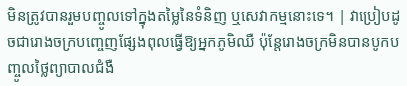មិនត្រូវបានរួមបញ្ចូលទៅក្នុងតម្លៃនៃទំនិញ ឬសេវាកម្មនោះទេ។ | វាប្រៀបដូចជារោងចក្របញ្ចេញផ្សែងពុលធ្វើឱ្យអ្នកភូមិឈឺ ប៉ុន្តែរោងចក្រមិនបានបូកបញ្ចូលថ្លៃព្យាបាលជំងឺ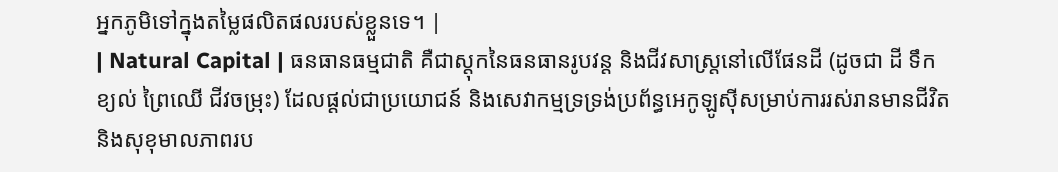អ្នកភូមិទៅក្នុងតម្លៃផលិតផលរបស់ខ្លួនទេ។ |
| Natural Capital | ធនធានធម្មជាតិ គឺជាស្តុកនៃធនធានរូបវន្ត និងជីវសាស្រ្តនៅលើផែនដី (ដូចជា ដី ទឹក ខ្យល់ ព្រៃឈើ ជីវចម្រុះ) ដែលផ្តល់ជាប្រយោជន៍ និងសេវាកម្មទ្រទ្រង់ប្រព័ន្ធអេកូឡូស៊ីសម្រាប់ការរស់រានមានជីវិត និងសុខុមាលភាពរប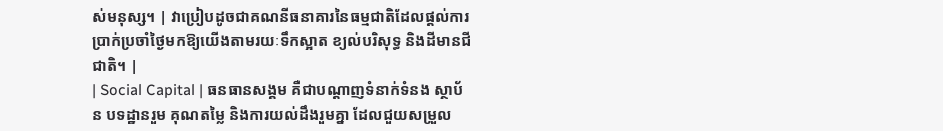ស់មនុស្ស។ | វាប្រៀបដូចជាគណនីធនាគារនៃធម្មជាតិដែលផ្តល់ការប្រាក់ប្រចាំថ្ងៃមកឱ្យយើងតាមរយៈទឹកស្អាត ខ្យល់បរិសុទ្ធ និងដីមានជីជាតិ។ |
| Social Capital | ធនធានសង្គម គឺជាបណ្តាញទំនាក់ទំនង ស្ថាប័ន បទដ្ឋានរួម គុណតម្លៃ និងការយល់ដឹងរួមគ្នា ដែលជួយសម្រួល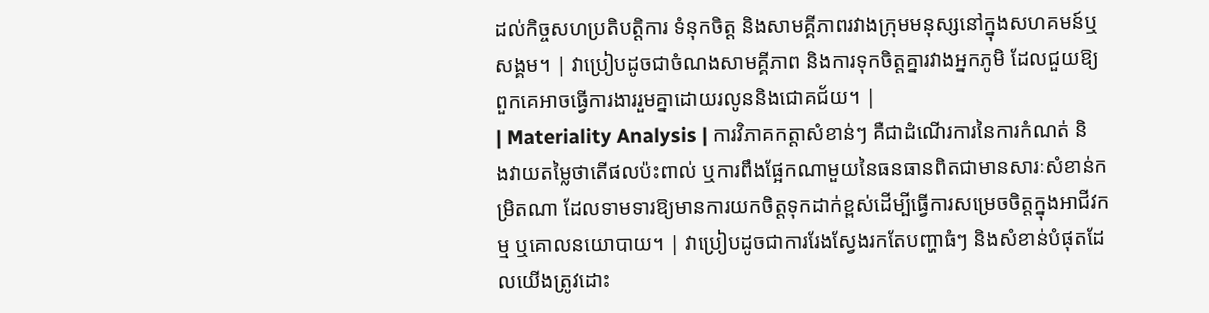ដល់កិច្ចសហប្រតិបត្តិការ ទំនុកចិត្ត និងសាមគ្គីភាពរវាងក្រុមមនុស្សនៅក្នុងសហគមន៍ឬសង្គម។ | វាប្រៀបដូចជាចំណងសាមគ្គីភាព និងការទុកចិត្តគ្នារវាងអ្នកភូមិ ដែលជួយឱ្យពួកគេអាចធ្វើការងាររួមគ្នាដោយរលូននិងជោគជ័យ។ |
| Materiality Analysis | ការវិភាគកត្តាសំខាន់ៗ គឺជាដំណើរការនៃការកំណត់ និងវាយតម្លៃថាតើផលប៉ះពាល់ ឬការពឹងផ្អែកណាមួយនៃធនធានពិតជាមានសារៈសំខាន់កម្រិតណា ដែលទាមទារឱ្យមានការយកចិត្តទុកដាក់ខ្ពស់ដើម្បីធ្វើការសម្រេចចិត្តក្នុងអាជីវកម្ម ឬគោលនយោបាយ។ | វាប្រៀបដូចជាការរែងស្វែងរកតែបញ្ហាធំៗ និងសំខាន់បំផុតដែលយើងត្រូវដោះ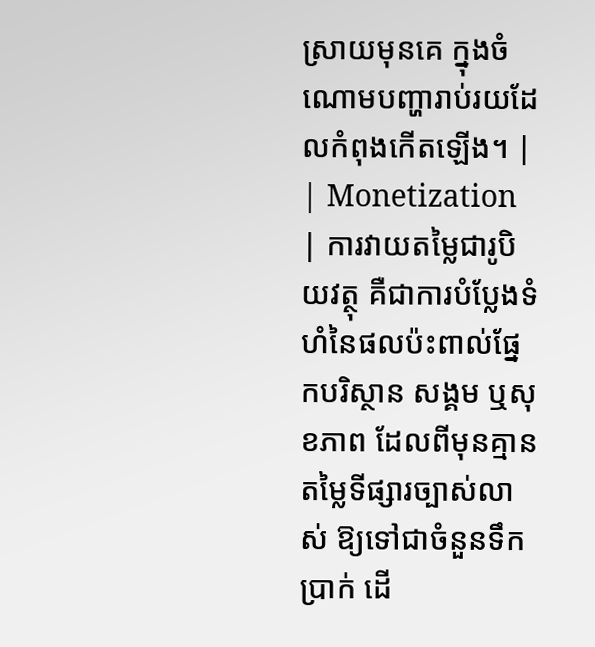ស្រាយមុនគេ ក្នុងចំណោមបញ្ហារាប់រយដែលកំពុងកើតឡើង។ |
| Monetization | ការវាយតម្លៃជារូបិយវត្ថុ គឺជាការបំប្លែងទំហំនៃផលប៉ះពាល់ផ្នែកបរិស្ថាន សង្គម ឬសុខភាព ដែលពីមុនគ្មានតម្លៃទីផ្សារច្បាស់លាស់ ឱ្យទៅជាចំនួនទឹកប្រាក់ ដើ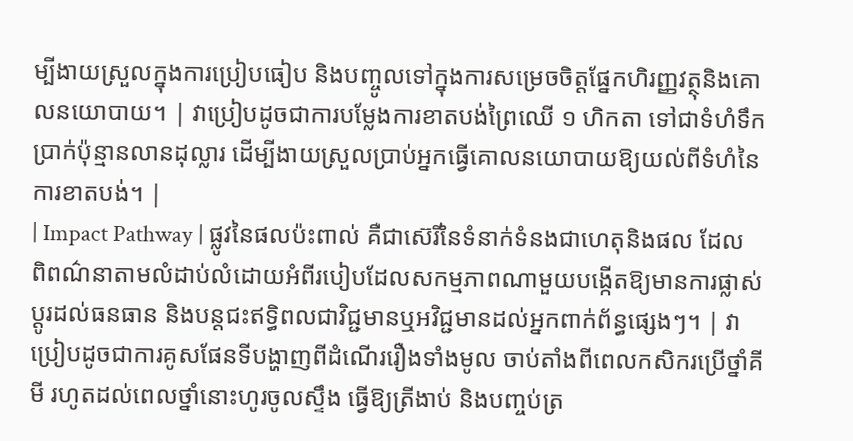ម្បីងាយស្រួលក្នុងការប្រៀបធៀប និងបញ្ចូលទៅក្នុងការសម្រេចចិត្តផ្នែកហិរញ្ញវត្ថុនិងគោលនយោបាយ។ | វាប្រៀបដូចជាការបម្លែងការខាតបង់ព្រៃឈើ ១ ហិកតា ទៅជាទំហំទឹកប្រាក់ប៉ុន្មានលានដុល្លារ ដើម្បីងាយស្រួលប្រាប់អ្នកធ្វើគោលនយោបាយឱ្យយល់ពីទំហំនៃការខាតបង់។ |
| Impact Pathway | ផ្លូវនៃផលប៉ះពាល់ គឺជាស៊េរីនៃទំនាក់ទំនងជាហេតុនិងផល ដែលពិពណ៌នាតាមលំដាប់លំដោយអំពីរបៀបដែលសកម្មភាពណាមួយបង្កើតឱ្យមានការផ្លាស់ប្តូរដល់ធនធាន និងបន្តជះឥទ្ធិពលជាវិជ្ជមានឬអវិជ្ជមានដល់អ្នកពាក់ព័ន្ធផ្សេងៗ។ | វាប្រៀបដូចជាការគូសផែនទីបង្ហាញពីដំណើររឿងទាំងមូល ចាប់តាំងពីពេលកសិករប្រើថ្នាំគីមី រហូតដល់ពេលថ្នាំនោះហូរចូលស្ទឹង ធ្វើឱ្យត្រីងាប់ និងបញ្ចប់ត្រ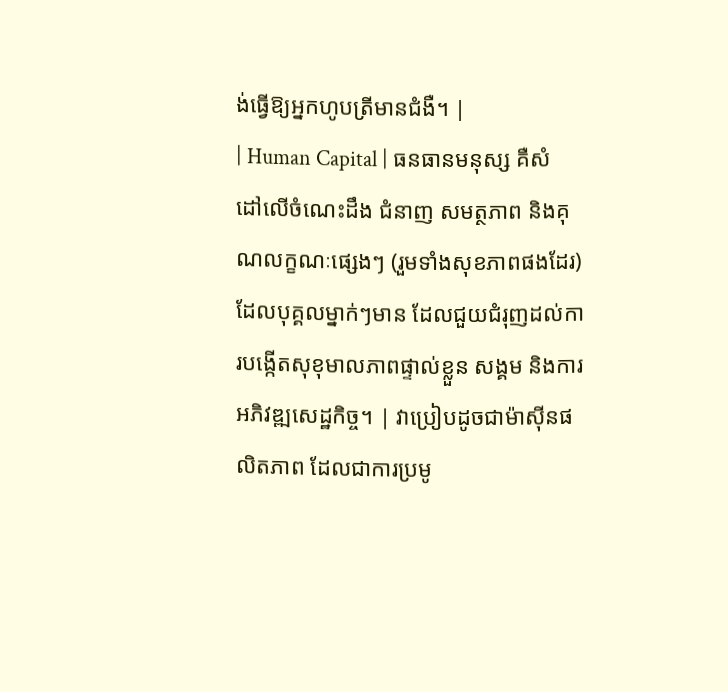ង់ធ្វើឱ្យអ្នកហូបត្រីមានជំងឺ។ |
| Human Capital | ធនធានមនុស្ស គឺសំដៅលើចំណេះដឹង ជំនាញ សមត្ថភាព និងគុណលក្ខណៈផ្សេងៗ (រួមទាំងសុខភាពផងដែរ) ដែលបុគ្គលម្នាក់ៗមាន ដែលជួយជំរុញដល់ការបង្កើតសុខុមាលភាពផ្ទាល់ខ្លួន សង្គម និងការអភិវឌ្ឍសេដ្ឋកិច្ច។ | វាប្រៀបដូចជាម៉ាស៊ីនផលិតភាព ដែលជាការប្រមូ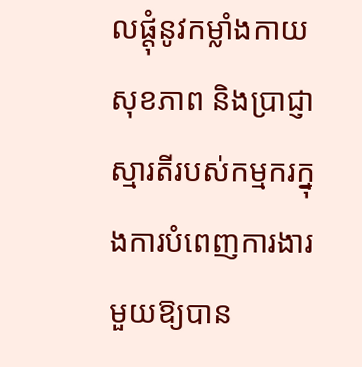លផ្តុំនូវកម្លាំងកាយ សុខភាព និងប្រាជ្ញាស្មារតីរបស់កម្មករក្នុងការបំពេញការងារមួយឱ្យបាន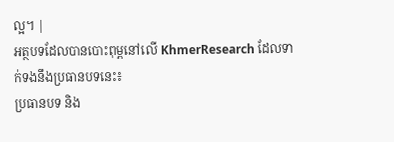ល្អ។ |
អត្ថបទដែលបានបោះពុម្ពនៅលើ KhmerResearch ដែលទាក់ទងនឹងប្រធានបទនេះ៖
ប្រធានបទ និង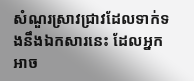សំណួរស្រាវជ្រាវដែលទាក់ទងនឹងឯកសារនេះ ដែលអ្នកអាច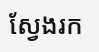ស្វែងរក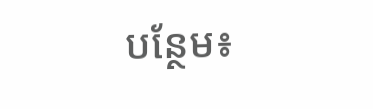បន្ថែម៖